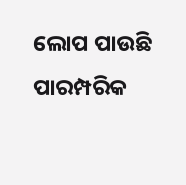ଲୋପ ପାଉଛି ପାରମ୍ପରିକ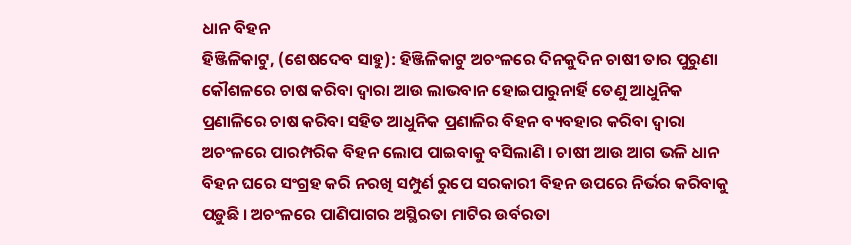ଧାନ ବିହନ
ହିଞ୍ଜିଳିକାଟୁ, (ଶେଷଦେବ ସାହୁ): ହିଞ୍ଜିଳିକାଟୁ ଅଚଂଳରେ ଦିନକୁଦିନ ଚାଷୀ ତାର ପୁରୁଣା କୌଶଳରେ ଚାଷ କରିବା ଦ୍ୱାରା ଆଉ ଲାଭବାନ ହୋଇପାରୁନାର୍ହି ତେଣୁ ଆଧୁନିକ ପ୍ରଣାଳିରେ ଚାଷ କରିବା ସହିତ ଆଧୁନିକ ପ୍ରଣାଳିର ବିହନ ବ୍ୟବହାର କରିବା ଦ୍ୱାରା ଅଚଂଳରେ ପାରମ୍ପରିକ ବିହନ ଲୋପ ପାଇବାକୁ ବସିଲାଣି । ଚାଷୀ ଆଉ ଆଗ ଭଳି ଧାନ ବିହନ ଘରେ ସଂଗ୍ରହ କରି ନରଖି ସମ୍ପୁର୍ଣ ରୁପେ ସରକାରୀ ବିହନ ଉପରେ ନିର୍ଭର କରିବାକୁ ପଡ଼ୁଛି । ଅଚଂଳରେ ପାଣିପାଗର ଅସ୍ଥିରତା ମାଟିର ଉର୍ବରତା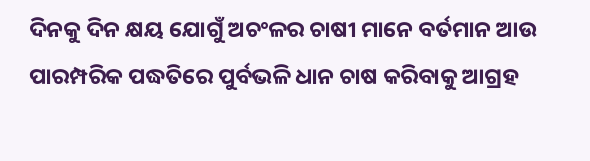ଦିନକୁ ଦିନ କ୍ଷୟ ଯୋଗୁଁ ଅଚଂଳର ଚାଷୀ ମାନେ ବର୍ତମାନ ଆଉ ପାରମ୍ପରିକ ପଦ୍ଧତିରେ ପୁର୍ବଭଳି ଧାନ ଚାଷ କରିବାକୁ ଆଗ୍ରହ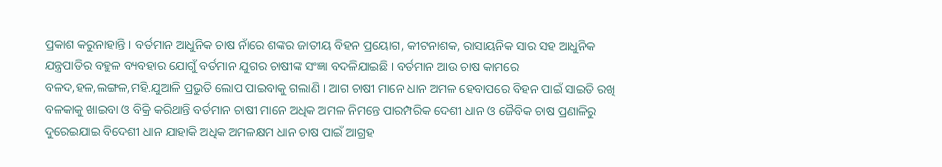ପ୍ରକାଶ କରୁନାହାନ୍ତି । ବର୍ତମାନ ଆଧୁନିକ ଚାଷ ନାଁରେ ଶଙ୍କର ଜାତୀୟ ବିହନ ପ୍ରୟୋଗ, କୀଟନାଶକ, ରାସାୟନିକ ସାର ସହ ଆଧୁନିକ ଯନ୍ତ୍ରପାତିର ବହୁଳ ବ୍ୟବହାର ଯୋଗୁଁ ବର୍ତମାନ ଯୁଗର ଚାଷୀଙ୍କ ସଂଜ୍ଞା ବଦଳିଯାଇଛି । ବର୍ତମାନ ଆଉ ଚାଷ କାମରେ ବଳଦ,ହଳ,ଲଙ୍ଗଳ,ମହି.ଯୁଆଳି ପ୍ରଭୁତି ଲୋପ ପାଇବାକୁ ଗଲାଣି । ଆଗ ଚାଷୀ ମାନେ ଧାନ ଅମଳ ହେବାପରେ ବିହନ ପାଇଁ ସାଇତି ରଖି ବଳକାକୁ ଖାଇବା ଓ ବିକ୍ରି କରିଥାନ୍ତି ବର୍ତମାନ ଚାଷୀ ମାନେ ଅଧିକ ଅମଳ ନିମନ୍ତେ ପାରମ୍ପରିକ ଦେଶୀ ଧାନ ଓ ଜୈବିକ ଚାଷ ପ୍ରଣାଳିରୁ ଦୁରେଇଯାଇ ବିଦେଶୀ ଧାନ ଯାହାକି ଅଧିକ ଅମଳକ୍ଷମ ଧାନ ଚାଷ ପାଇଁ ଆଗ୍ରହ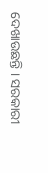ଦେଖାଉଛନ୍ତି । ସରକାରୀ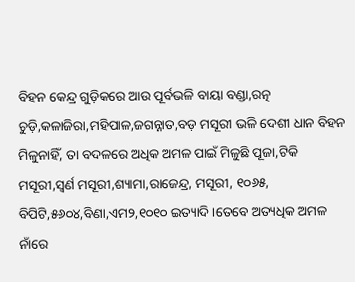ବିହନ କେନ୍ଦ୍ର ଗୁଡ଼ିକରେ ଆଉ ପୂର୍ବଭଳି ବାୟା ବଣ୍ଡା,ରତ୍ନ ଚୁଡ଼ି,କଳାଜିରା,ମହିପାଳ,ଜଗନ୍ନାତ,ବଡ଼ ମସୂରୀ ଭଳି ଦେଶୀ ଧାନ ବିହନ ମିଳୁନାହିଁ, ତା ବଦଳରେ ଅଧିକ ଅମଳ ପାଇଁ ମିଳୁଛି ପୂଜା,ଟିକି ମସୂରୀ,ସ୍ୱର୍ଣ ମସୂରୀ,ଶ୍ୟାମା,ରାଜେନ୍ଦ୍ର, ମସୂରୀ, ୧୦୬୫, ବିପିଟି,୫୬୦୪,ବିଣା,ଏମ୨,୧୦୧୦ ଇତ୍ୟାଦି ।ତେବେ ଅତ୍ୟଧିକ ଅମଳ ନାଁରେ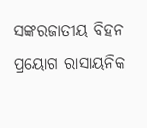ସଙ୍କରଜାତୀୟ ବିହନ ପ୍ରୟୋଗ ରାସାୟନିକ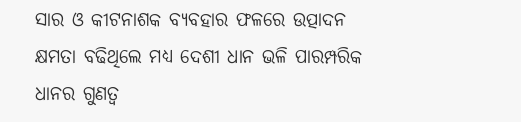ସାର ଓ କୀଟନାଶକ ବ୍ୟବହାର ଫଳରେ ଉତ୍ପାଦନ କ୍ଷମତା ବଢିଥିଲେ ମଧ୍ୟ ଦେଶୀ ଧାନ ଭଳି ପାରମ୍ପରିକ ଧାନର ଗୁଣତ୍ୱ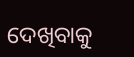ଦେଖିବାକୁ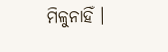ମିଳୁନାହିଁ ।